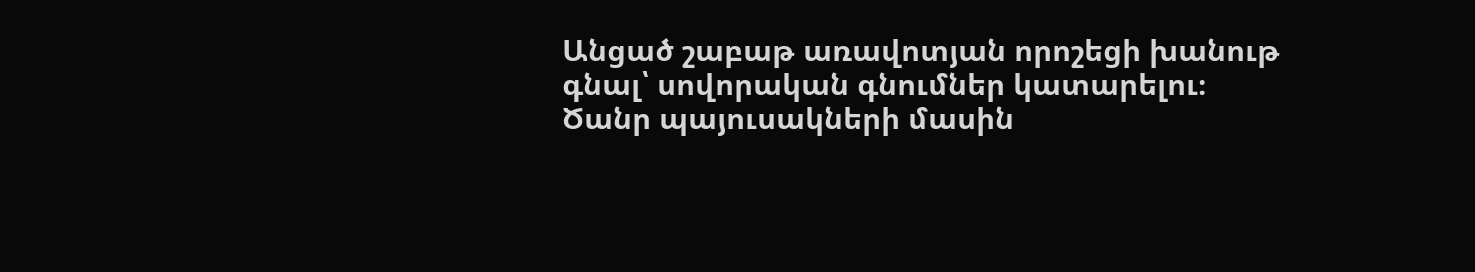Անցած շաբաթ առավոտյան որոշեցի խանութ գնալ՝ սովորական գնումներ կատարելու։ Ծանր պայուսակների մասին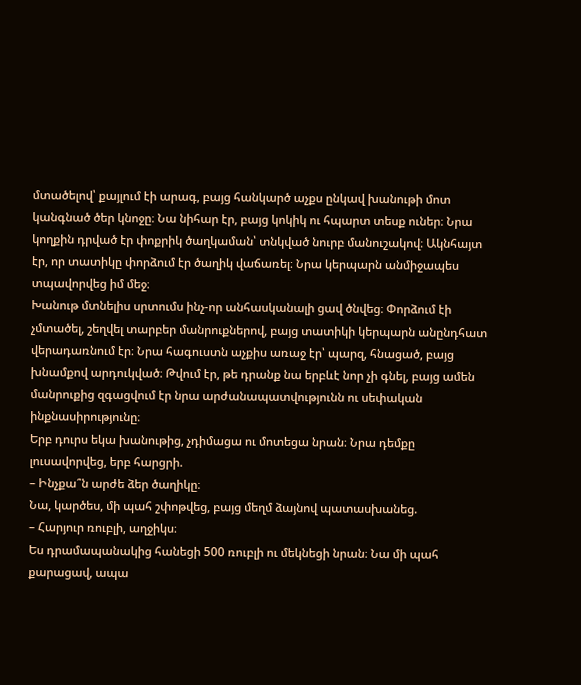մտածելով՝ քայլում էի արագ, բայց հանկարծ աչքս ընկավ խանութի մոտ կանգնած ծեր կնոջը։ Նա նիհար էր, բայց կոկիկ ու հպարտ տեսք ուներ։ Նրա կողքին դրված էր փոքրիկ ծաղկաման՝ տնկված նուրբ մանուշակով։ Ակնհայտ էր, որ տատիկը փորձում էր ծաղիկ վաճառել։ Նրա կերպարն անմիջապես տպավորվեց իմ մեջ։
Խանութ մտնելիս սրտումս ինչ-որ անհասկանալի ցավ ծնվեց։ Փորձում էի չմտածել, շեղվել տարբեր մանրուքներով, բայց տատիկի կերպարն անընդհատ վերադառնում էր։ Նրա հագուստն աչքիս առաջ էր՝ պարզ, հնացած, բայց խնամքով արդուկված։ Թվում էր, թե դրանք նա երբևէ նոր չի գնել, բայց ամեն մանրուքից զգացվում էր նրա արժանապատվությունն ու սեփական ինքնասիրությունը։
Երբ դուրս եկա խանութից, չդիմացա ու մոտեցա նրան։ Նրա դեմքը լուսավորվեց, երբ հարցրի.
– Ինչքա՞ն արժե ձեր ծաղիկը։
Նա, կարծես, մի պահ շփոթվեց, բայց մեղմ ձայնով պատասխանեց.
– Հարյուր ռուբլի, աղջիկս։
Ես դրամապանակից հանեցի 500 ռուբլի ու մեկնեցի նրան։ Նա մի պահ քարացավ, ապա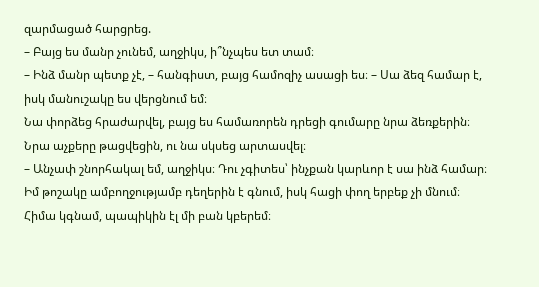զարմացած հարցրեց.
– Բայց ես մանր չունեմ, աղջիկս, ի՞նչպես ետ տամ։
– Ինձ մանր պետք չէ, – հանգիստ, բայց համոզիչ ասացի ես։ – Սա ձեզ համար է, իսկ մանուշակը ես վերցնում եմ։
Նա փորձեց հրաժարվել, բայց ես համառորեն դրեցի գումարը նրա ձեռքերին։ Նրա աչքերը թացվեցին, ու նա սկսեց արտասվել։
– Անչափ շնորհակալ եմ, աղջիկս։ Դու չգիտես՝ ինչքան կարևոր է սա ինձ համար։ Իմ թոշակը ամբողջությամբ դեղերին է գնում, իսկ հացի փող երբեք չի մնում։ Հիմա կգնամ, պապիկին էլ մի բան կբերեմ։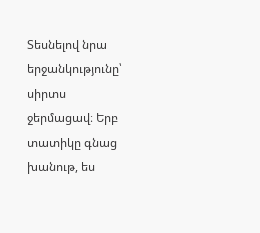Տեսնելով նրա երջանկությունը՝ սիրտս ջերմացավ։ Երբ տատիկը գնաց խանութ, ես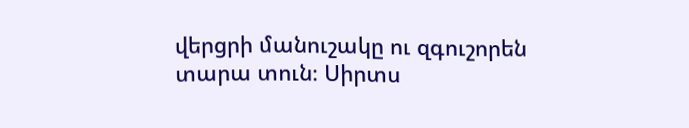վերցրի մանուշակը ու զգուշորեն տարա տուն։ Սիրտս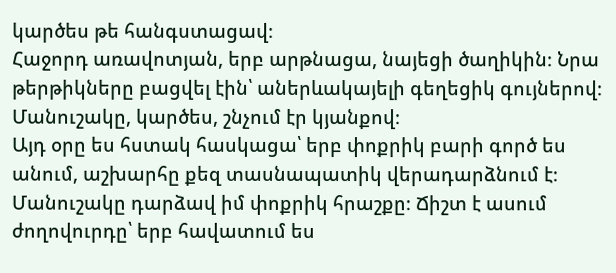կարծես թե հանգստացավ։
Հաջորդ առավոտյան, երբ արթնացա, նայեցի ծաղիկին։ Նրա թերթիկները բացվել էին՝ աներևակայելի գեղեցիկ գույներով։ Մանուշակը, կարծես, շնչում էր կյանքով։
Այդ օրը ես հստակ հասկացա՝ երբ փոքրիկ բարի գործ ես անում, աշխարհը քեզ տասնապատիկ վերադարձնում է։ Մանուշակը դարձավ իմ փոքրիկ հրաշքը։ Ճիշտ է ասում ժողովուրդը՝ երբ հավատում ես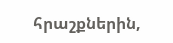հրաշքներին,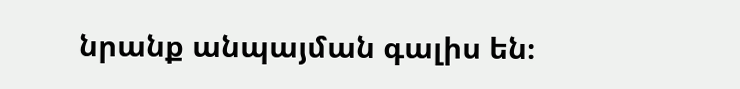նրանք անպայման գալիս են։